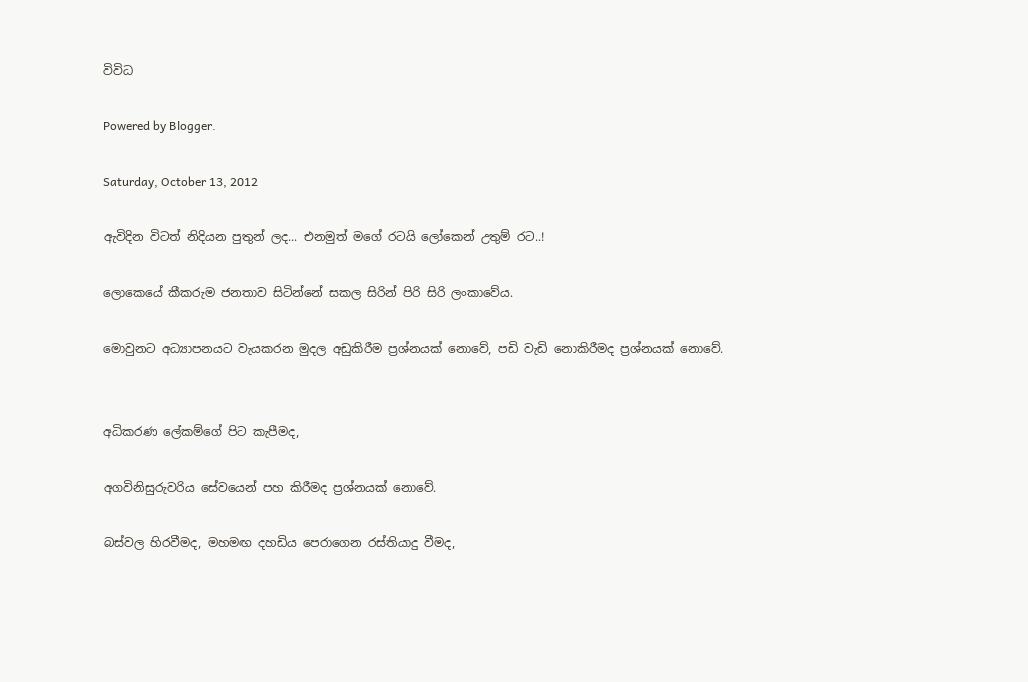විවිධ

Powered by Blogger.

Saturday, October 13, 2012

ඇවිදින විටත් නිදියන පුතුන් ලද... එනමුත් මගේ රටයි ලෝකෙන් උතුම් රට..!

ලොකෙයේ කීකරුම ජනතාව සිටින්නේ සකල සිරින් පිරි සිරි ලංකාවේය.

මොවුනට අධ්‍යාපනයට වැයකරන මුදල අඩුකිරීම ප්‍රශ්නයක් නොවේ, පඩි වැඩි නොකිරීමද ප්‍රශ්නයක් නොවේ.


අධිකරණ ලේකම්ගේ පිට කැපීමද,

අගවිනිසුරුවරිය සේවයෙන් පහ කිරීමද ප්‍රශ්නයක් නොවේ.

බස්වල හිරවීමද, මහමඟ දහඩිය පෙරාගෙන රස්තියාදු වීමද,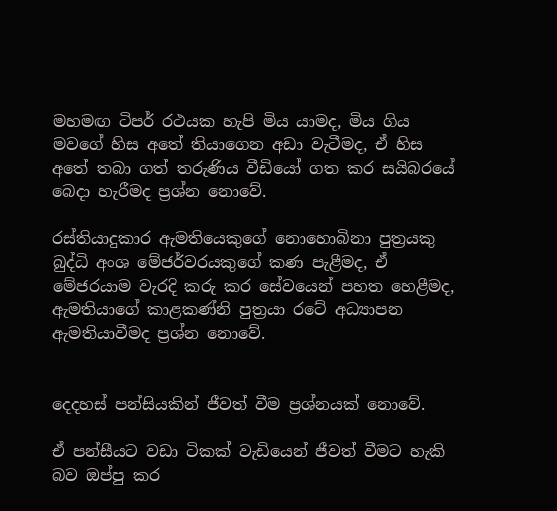මහමඟ ටිපර් රථයක හැපි මිය යාමද, මිය ගිය මවගේ හිස අතේ තියාගෙන අඩා වැටීමද, ඒ හිස අතේ තබා ගත් තරුණිය වීඩියෝ ගත කර සයිබරයේ බෙදා හැරීමද ප්‍රශ්න නොවේ.

රස්තියාදුකාර ඇමතියෙකුගේ නොහොබිනා පුත්‍රයකු බුද්ධි අංශ මේජර්වරයකුගේ කණ පැළීමද, ඒ මේජරයාම වැරදි කරු කර සේවයෙන් පහත හෙළීමද, ඇමතියාගේ කාළකණ්නි පුත්‍රයා රටේ අධ්‍යාපන ඇමතියාවීමද ප්‍රශ්න නොවේ.


දෙදහස් පන්සියකින් ජීවත් වීම ප්‍රශ්නයක් නොවේ.

ඒ පන්සීයට වඩා ටිකක් වැඩියෙන් ජීවත් වීමට හැකි බව ඔප්පු කර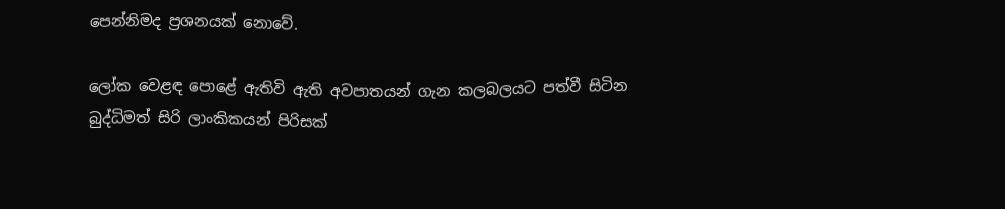පෙන්නිමද ප්‍රශනයක් නොවේ.

ලෝක වෙළඳ පොළේ ඇතිවි ඇති අවපාතයන් ගැන කලබලයට පත්වී සිටින බුද්ධිමත් සිරි ලාංකිකයන් පිරිසක්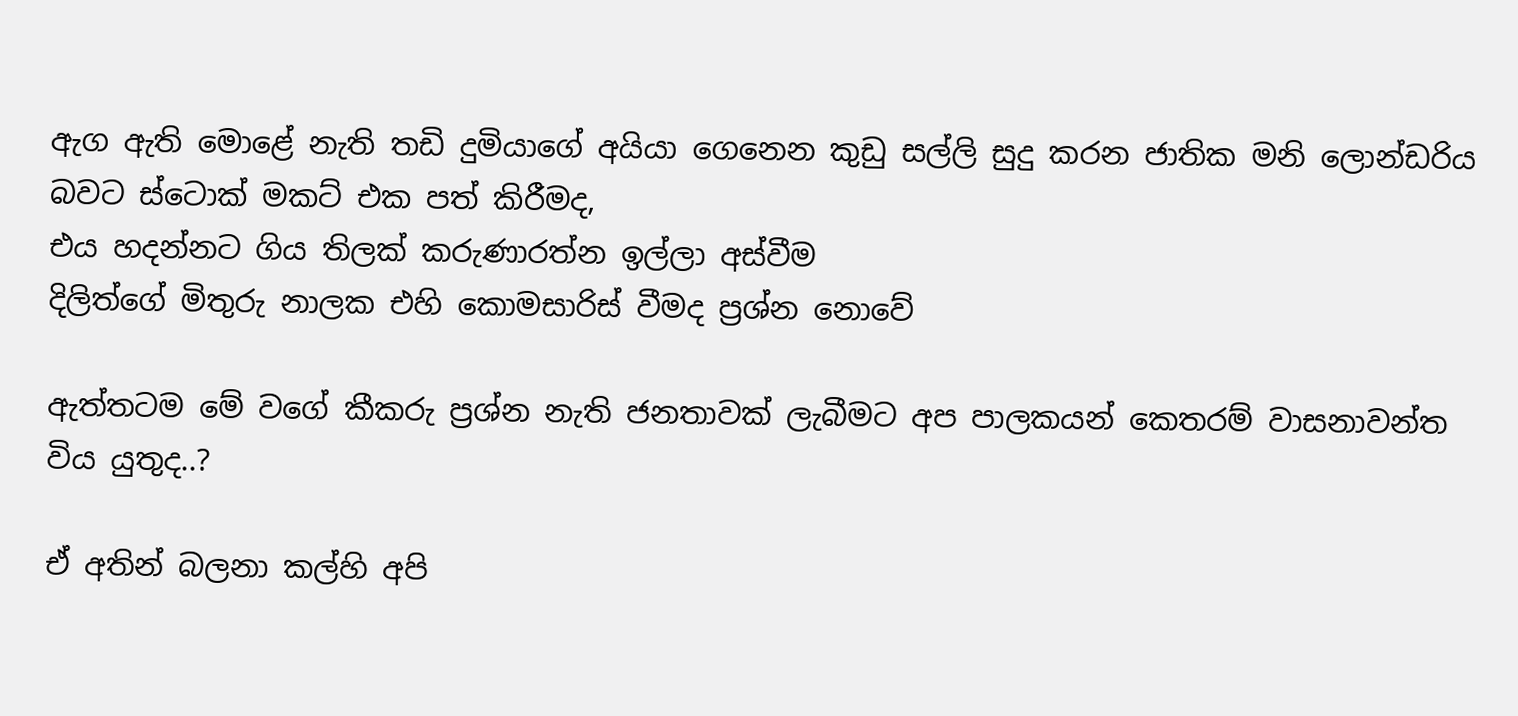ඇග ඇති මොළේ නැති තඩි දුමියාගේ අයියා ගෙනෙන කුඩු සල්ලි සුදු කරන ජාතික මනි ලොන්ඩරිය බවට ස්ටොක් මකට් එක පත් කිරීමද,
එය හදන්නට ගිය තිලක් කරුණාරත්න ඉල්ලා අස්වීම
දිලිත්ගේ මිතුරු නාලක එහි කොමසාරිස් වීමද ප්‍රශ්න නොවේ

ඇත්තටම මේ වගේ කීකරු ප්‍රශ්න නැති ජනතාවක් ලැබීමට අප පාලකයන් කෙතරම් වාසනාවන්ත විය යුතුද..?

ඒ අතින් බලනා කල්හි අපි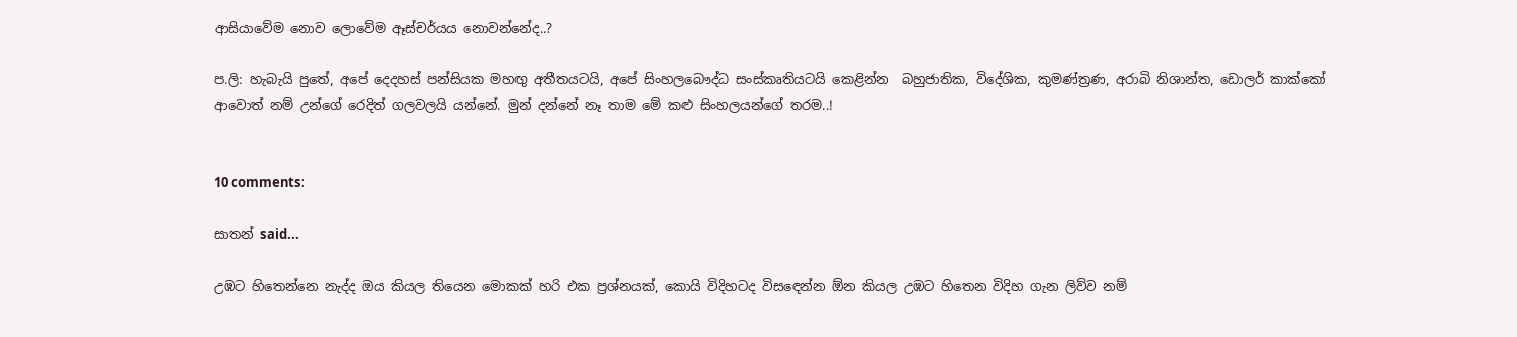ආසියාවේම නොව ලොවේම ඈස්චර්යය නොවන්නේද..?

ප.ලි: හැබැයි පුතේ, අපේ දෙදහස් පන්සියක මහඟු අතීතයටයි, අපේ සිංහලබෞද්ධ සංස්කෘතියටයි කෙළින්න  බහුජාතික, විදේශික, කුමණ්ත්‍රණ, අරාබි නිශාන්ත, ඩොලර් කාක්කෝ ආවොත් නම් උන්ගේ රෙදිත් ගලවලයි යන්නේ. මුන් දන්නේ නෑ තාම මේ කළු සිංහලයන්ගේ තරම..!


10 comments:

සාතන් said...

උඹට හිතෙන්නෙ නැද්ද ඔය කියල තියෙන මොකක් හරි එක ප්‍රශ්නයක්, කොයි විදිහටද විසඳෙන්න ඕන කියල උඹට හිතෙන විදිහ ගැන ලිව්ව නම්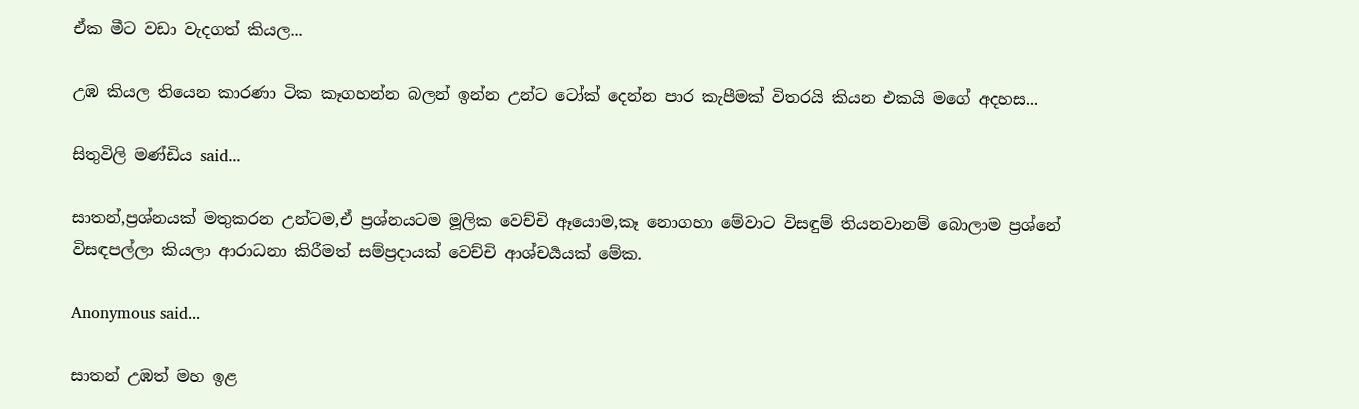ඒක මීට වඩා වැදගත් කියල...

උඹ කියල තියෙන කාරණා ටික කෑගහන්න බලන් ඉන්න උන්ට ටෝක් දෙන්න පාර කැපීමක් විතරයි කියන එකයි මගේ අදහස...

සිතුවිලි මණ්ඩිය said...

සාතන්,ප්‍රශ්නයක් මතුකරන උන්ටම,ඒ ප්‍රශ්නයටම මූලික වෙච්චි ඈයොම,කෑ නොගහා මේවාට විසඳුම් තියනවානම් බොලාම ප්‍රශ්නේ විසඳපල්ලා කියලා ආරාධනා කිරීමත් සම්ප්‍රදායක් වෙච්චි ආශ්චර්‍යයක් මේක.

Anonymous said...

සාතන් උඹත් මහ ඉළ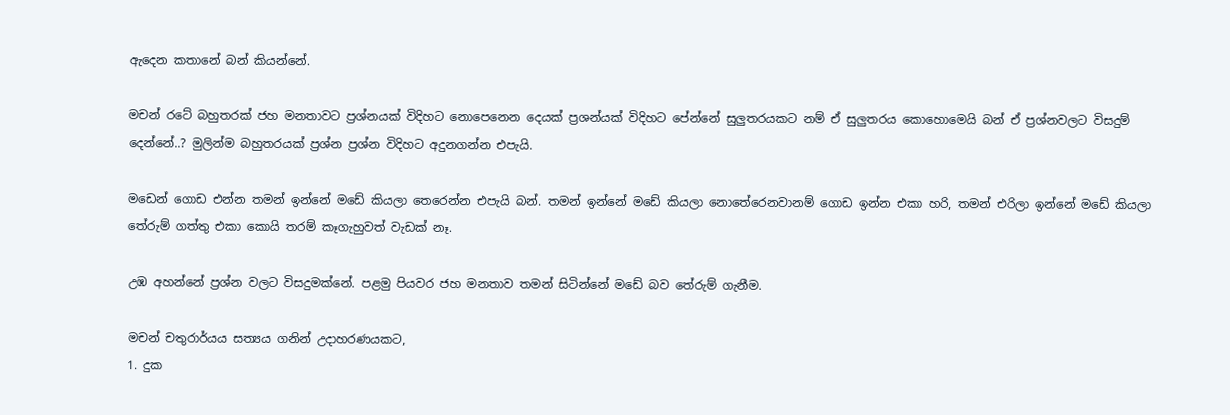ඇදෙන කතානේ බන් කියන්නේ.

මචන් රටේ බහුතරක් ජහ මනතාවට ප්‍රශ්නයක් විදිහට නොපෙනෙන දෙයක් ප්‍රශන්යක් විදිහට පේන්නේ සුලුතරයකට නම් ඒ සුලුතරය කොහොමෙයි බන් ඒ ප්‍රශ්නවලට විසදුම් දෙන්නේ..? මුලින්ම බහුතරයක් ප්‍රශ්න ප්‍රශ්න විදිහට අදුනගන්න එපැයි.

මඩෙන් ගොඩ එන්න තමන් ඉන්නේ මඩේ කියලා තෙරෙන්න එපැයි බන්. තමන් ඉන්නේ මඩේ කියලා නොතේරෙනවානම් ගොඩ ඉන්න එකා හරි, තමන් එරිලා ඉන්නේ මඩේ කියලා තේරුම් ගත්තු එකා කොයි තරම් කෑගැහුවත් වැඩක් නෑ.

උඹ අහන්නේ ප්‍රශ්න වලට විසදුමක්නේ. පළමු පියවර ජහ මනතාව තමන් සිටින්නේ මඩේ බව තේරුම් ගැනීම.

මචන් චතුරාර්යය සත්‍යය ගනින් උදාහරණයකට,
1. දුක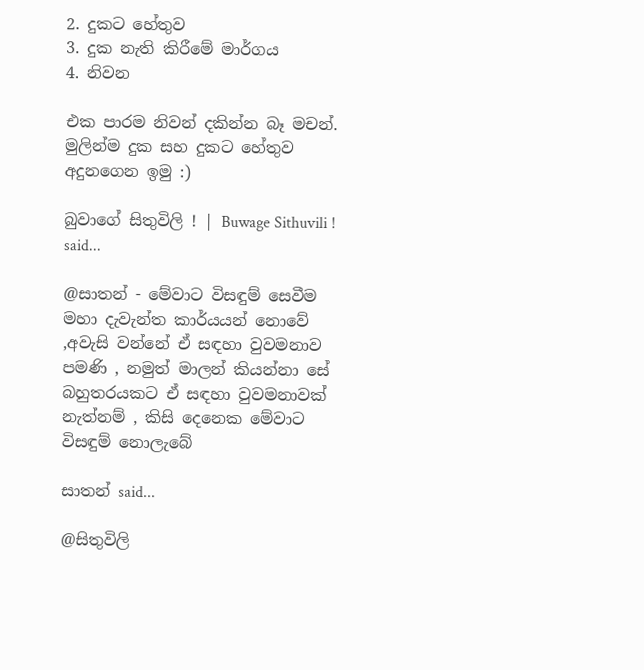2. දුකට හේතුව
3. දුක නැති කිරීමේ මාර්ගය
4. නිවන

එක පාරම නිවන් දකින්න බෑ මචන්. මුලින්ම දුක සහ දුකට හේතුව අදුනගෙන ඉමු :)

බුවාගේ සිතුවිලි ! | Buwage Sithuvili ! said...

@සාතන් - මේවාට විසඳුම් සෙවීම මහා දැවැන්ත කාර්යයන් නොවේ ,අවැසි වන්නේ ඒ සඳහා වුවමනාව පමණි , නමුත් මාලන් කියන්නා සේ බහුතරයකට ඒ සඳහා වුවමනාවක් නැත්නම් , කිසි දෙනෙක මේවාට විසඳුම් නොලැබේ

සාතන් said...

@සිතුවිලි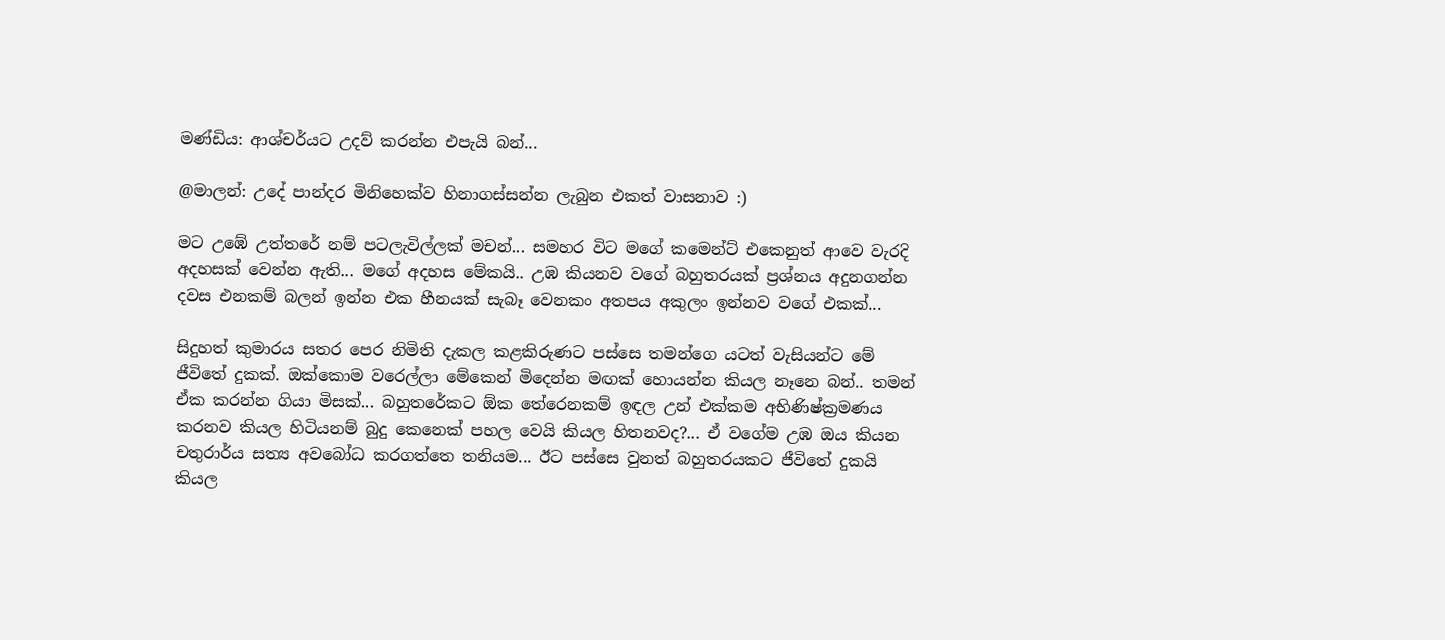මණ්ඩිය: ආශ්චර්යට උදව් කරන්න එපැයි බන්...

@මාලන්: උදේ පාන්දර මිනිහෙක්ව හිනාගස්සන්න ලැබුන එකත් වාසනාව :)

මට උඹේ උත්තරේ නම් පටලැවිල්ලක් මචන්... සමහර විට මගේ කමෙන්ට් එකෙනුත් ආවෙ වැරදි අදහසක් වෙන්න ඇති... මගේ අදහස මේකයි.. උඹ කියනව වගේ බහුතරයක් ප්‍රශ්නය අදුනගන්න දවස එනකම් බලන් ඉන්න එක හීනයක් සැබෑ වෙනකං අතපය අකුලං ඉන්නව වගේ එකක්...

සිදුහත් කුමාරය සතර පෙර නිමිති දැකල කළකිරුණට පස්සෙ තමන්ගෙ යටත් වැසියන්ට මේ ජීවිතේ දුකක්. ඔක්කොම වරෙල්ලා මේකෙන් මිදෙන්න මඟක් හොයන්න කියල නෑනෙ බන්.. තමන් ඒක කරන්න ගියා මිසක්... බහුතරේකට ඕක තේරෙනකම් ඉඳල උන් එක්කම අභිණිෂ්ක්‍රමණය කරනව කියල හිටියනම් බුදු කෙනෙක් පහල වෙයි කියල හිතනවද?... ඒ වගේම උඹ ඔය කියන චතුරාර්ය සත්‍ය අවබෝධ කරගත්තෙ තනියම... ඊට පස්සෙ වුනත් බහුතරයකට ජීවිතේ දුකයි කියල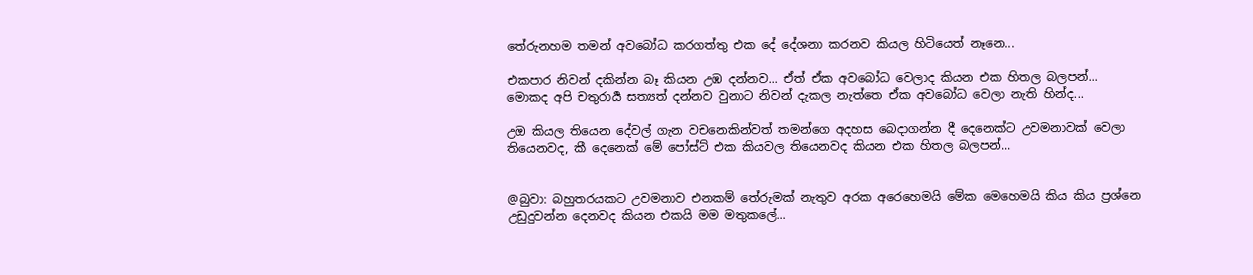තේරුනහම තමන් අවබෝධ කරගත්තු එක දේ දේශනා කරනව කියල හිටියෙත් නෑනෙ...

එකපාර නිවන් දකින්න බෑ කියන උඹ දන්නව... ඒත් ඒක අවබෝධ වෙලාද කියන එක හිතල බලපන්... මොකද අපි චතුරාර්‍ය සත්‍යත් දන්නව වුනාට නිවන් දැකල නැත්තෙ ඒක අවබෝධ වෙලා නැති හින්ද...

උඔ කියල තියෙන දේවල් ගැන වචනෙකින්වත් තමන්ගෙ අදහස බෙදාගන්න දී දෙනෙක්ට උවමනාවක් වෙලා තියෙනවද, කී දෙනෙක් මේ පෝස්ට් එක කියවල තියෙනවද කියන එක හිතල බලපන්...


@බුවා: බහුතරයකට උවමනාව එනකම් තේරුමක් නැතුව අරක අරෙහෙමයි මේක මෙහෙමයි කිය කිය ප්‍රශ්නෙ උඩුදුවන්න දෙනවද කියන එකයි මම මතුකලේ...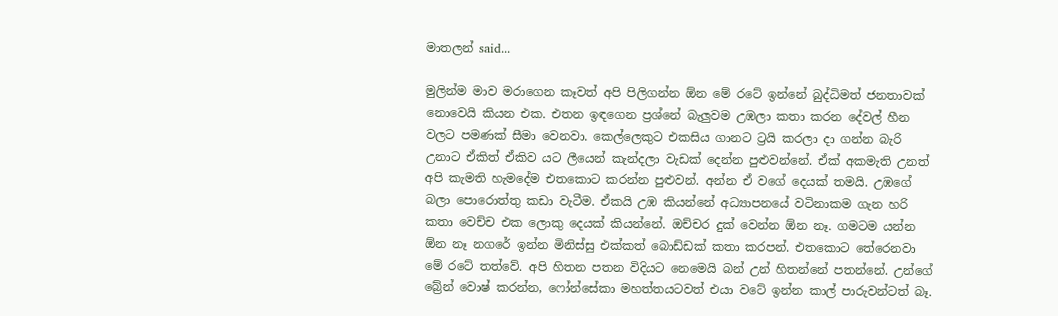මාතලන් said...

මුලින්ම මාව මරාගෙන කෑවත් අපි පිලිගන්න ඕන මේ රටේ ඉන්නේ බුද්ධිමත් ජනතාවක් නොවෙයි කියන එක. එතන ඉඳගෙන ප්‍රශ්නේ බැලුවම උඹලා කතා කරන දේවල් හීන වලට පමණක් සීමා වෙනවා. කෙල්ලෙකුට එකසිය ගානට ට්‍රයි කරලා දා ගන්න බැරි උනාට ඒකිත් ඒකිව යට ලීයෙන් කැන්දලා වැඩක් දෙන්න පුළුවන්නේ. ඒක් අකමැති උනත් අපි කැමති හැමදේම එතකොට කරන්න පුළුවන්. අන්න ඒ වගේ දෙයක් තමයි. උඹගේ බලා පොරොත්තු කඩා වැටීම. ඒකයි උඹ කියන්නේ අධ්‍යාපනයේ වටිනාකම ගැන හරි කතා වෙච්ච එක ලොකු දෙයක් කියන්නේ. ඔච්චර දුක් වෙන්න ඕන නෑ. ගමටම යන්න ඕන නෑ නගරේ ඉන්න මිනිස්සු එක්කත් බොඩ්ඩක් කතා කරපන්. එතකොට තේරෙනවා මේ රටේ තත්වේ. අපි හිතන පතන විදියට නෙමෙයි බන් උන් හිතන්නේ පතන්නේ. උන්ගේ බ්‍රේන් වොෂ් කරන්න, ෆෝන්සේකා මහත්තයටවත් එයා වටේ ඉන්න කාල් පාරුවන්ටත් බෑ.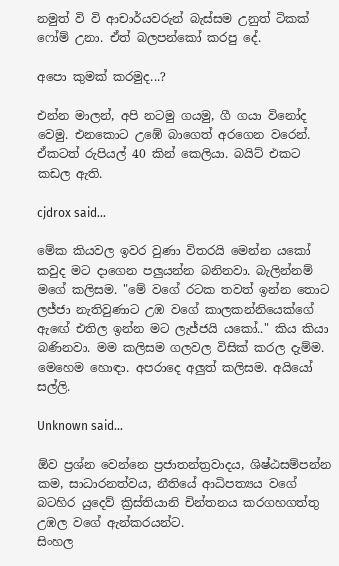නමුත් වි වි ආචාර්යවරුන් බැස්සම උනුත් ටිකක් ෆෝම් උනා. ඒත් බලපන්කෝ කරපු දේ.

අපො කුමක් කරමුද...?

එන්න මාලන්, අපි නටමු ගයමු, ගී ගයා විනෝද වෙමු. එනකොට උඹේ බාගෙත් අරගෙන වරෙන්. ඒකටත් රුපියල් 40 කින් කෙලියා. බයිට් එකට කඩල ඇති.

cjdrox said...

මේක කියවල ඉවර වුණා විතරයි මෙන්න යකෝ කවුද මට දාගෙන පලුයන්න බනිනවා. බැලින්නම් මගේ කලිසම. "මේ වගේ රටක තවත් ඉන්න තොට ලජ්ජා නැතිවුණාට උඹ වගේ කාලකන්නියෙක්ගේ ඇඟේ එතිල ඉන්න මට ලැජ්ජයි යකෝ.." කිය කියා බණිනවා. මම කලිසම ගලවල විසික් කරල දැම්ම. මෙහෙම හොඳා. අපරාදෙ අලුත් කලිසම. අයියෝ සල්ලි.

Unknown said...

ඕව ප්‍රශ්න වෙන්නෙ ප්‍රජාතන්ත්‍රවාදය, ශිෂ්ඨසම්පන්න කම, සාධාරනත්වය, නීතියේ ආධිපත්‍යය වගේ බටහිර යුදෙව් ක්‍රිස්තියානි චින්තනය කරගහගත්තු උඹල වගේ ඇන්කරයන්ට.
සිංහල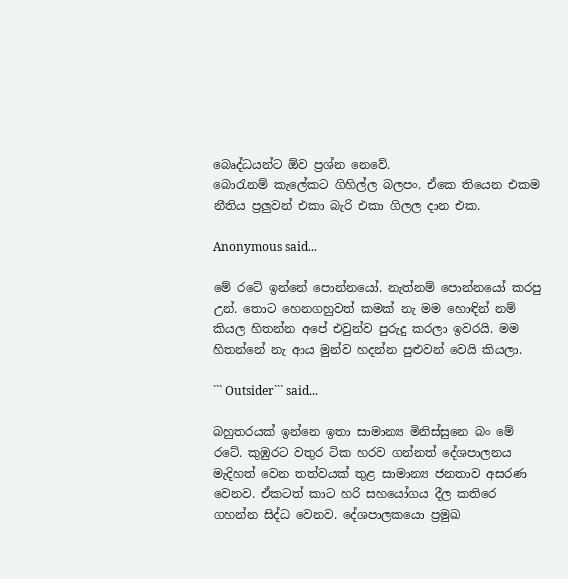බෙෘද්ධයන්ට ඕව ප්‍රශ්න නෙවේ.
බොරැනම් කැලේකට ගිහිල්ල බලපං. ඒකෙ තියෙන එකම නීතිය ප්‍රලුවන් එකා බැරි එකා ගිලල දාන එක.

Anonymous said...

මේ රටේ ඉන්නේ පොන්නයෝ. නැත්නම් පොන්නයෝ කරපු උන්. තොට හෙනගහුවත් කමක් නැ මම හොඳින් නම් කියල හිතන්න අපේ එවුන්ව පුරුදු කරලා ඉවරයි. මම හිතන්නේ නැ ආය මුන්ව හදන්න පුළුවන් වෙයි කියලා.

``` Outsider``` said...

බහුතරයක් ඉන්නෙ ඉතා සාමාන්‍ය මිනිස්සුනෙ බං මේ රටේ. කුඹුරට වතුර ටික හරව ගන්නත් දේශපාලනය මැදිහත් වෙන තත්වයක් තුළ සාමාන්‍ය ජනතාව අසරණ වෙනව. ඒකටත් කාට හරි සහයෝගය දීල කතිරෙ ගහන්න සිද්ධ වෙනව. දේශපාලකයො ප්‍රමුඛ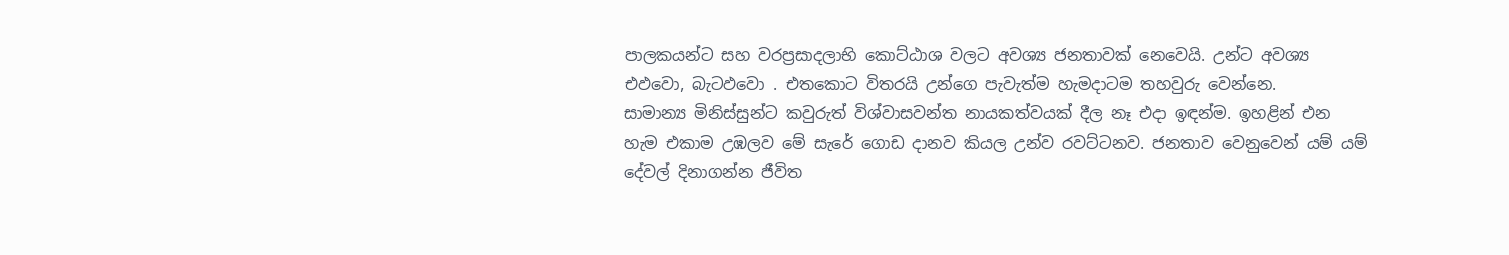පාලකයන්ට සහ වරප්‍රසාදලාභි‍ කොට්ඨාශ වලට අවශ්‍ය ජනතාවක් නෙවෙයි. උන්ට අවශ්‍ය එඵවො, බැටඵවො . එතකොට විතරයි උන්ගෙ පැවැත්ම හැමදාටම තහවුරු වෙන්නෙ.
සාමාන්‍ය මිනිස්සුන්ට කවුරුත් විශ්වාසවන්ත නායකත්වයක් දීල නෑ එදා ඉඳන්ම. ඉහළින් එන හැම එකාම උඹලව මේ සැරේ ගොඩ දානව කියල උන්ව රවට්ටනව. ජනතාව වෙනුවෙන් යම් යම් දේවල් දිනාගන්න ජීවිත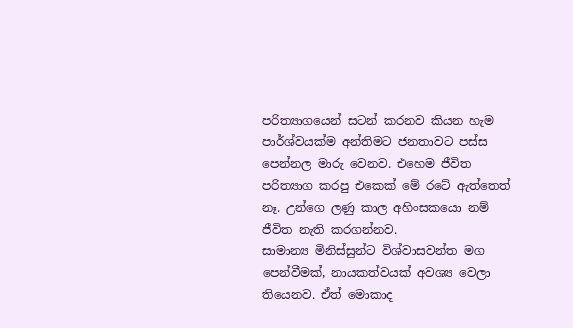පරිත්‍යාගයෙන් සටන් කරනව කියන හැම පාර්ශ්වයක්ම අන්තිමට ජනතාවට පස්ස පෙන්නල මාරු වෙනව. එහෙම ජීවිත පරිත්‍යාග කරපු එකෙක් මේ රටේ ඇත්තෙත් නෑ. උන්ගෙ ලණු කාල අහිංසකයො නම් ජීවිත නැති කරගන්නව.
සාමාන්‍ය මිනිස්සුන්ට විශ්වාසවන්ත මග පෙන්වීමක්, නායකත්වයක් අවශ්‍ය වෙලා තියෙනව. ඒත් මොකාද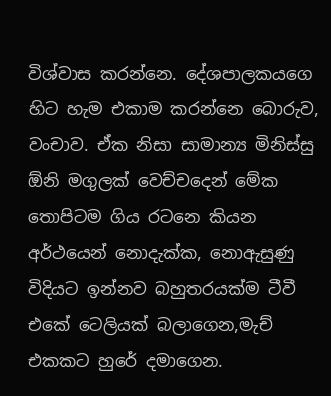විශ්වාස කරන්නෙ. දේශපාලකයගෙ හිට හැම එකාම කරන්නෙ බොරුව, වංචාව. ඒක නිසා සාමාන්‍ය මිනිස්සු ඕනි මගුලක් වෙච්චදෙන් මේක තොපිටම ගිය රටනෙ කියන අර්ථයෙන් නොදැක්ක, නොඇසුණු විදියට ඉන්නව බහුතරයක්ම ටීවී එකේ ටෙලියක් බලාගෙන,මැච් එකකට හුරේ දමාගෙන.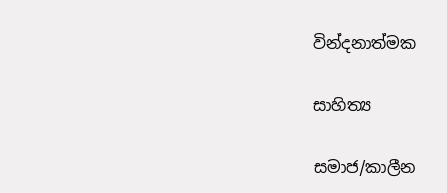වින්දනාත්මක

සාහිත්‍ය

සමාජ/කාලීන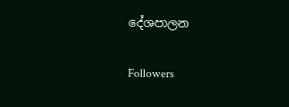දේශපාලන

Followers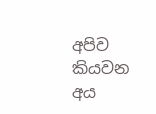අපිව කියවන අය